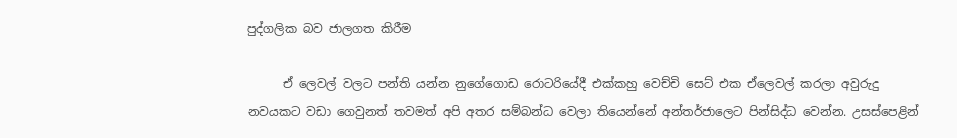පුද්ගලික බව ජාලගත කිරීම

      ඒ ලෙවල් වලට පන්ති යන්න නුගේගොඩ රොටරියේදී එක්කහු වෙච්චි සෙට් එක ඒලෙවල් කරලා අවුරුදු නවයකට වඩා ගෙවුනත් තවමත් අපි අතර සම්බන්ධ වෙලා තියෙන්නේ අන්තර්ජාලෙට පින්සිද්ධ වෙන්න. උසස්පෙළින්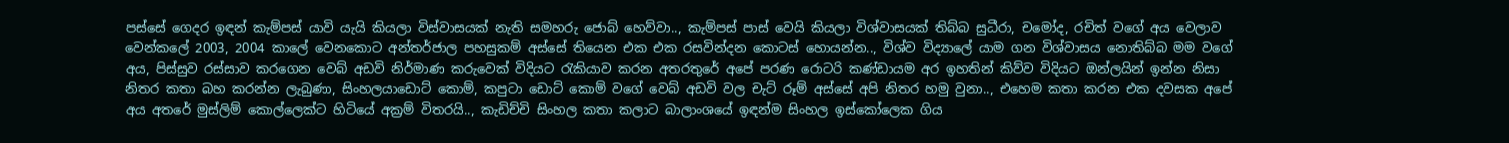පස්සේ ගෙදර ඉඳන් කැම්පස් යාවි යැයි කියලා විස්වාසයක් නැති සමහරු ජොබ් හෙව්වා.., කැම්පස් පාස් වෙයි කියලා විශ්වාසයක් තිබ්බ සුධීරා, චමෝද, රචිත් වගේ අය වෙලාව වෙන්කලේ 2003, 2004 කාලේ වෙනකොට අන්තර්ජාල පහසුකම් අස්සේ තියෙන එක එක රසවින්දන කොටස් හොයන්න.., විශ්ව විද්‍යාලේ යාම ගන විශ්වාසය නොතිබ්බ මම වගේ අය, පිස්සුව රස්සාව කරගෙන වෙබ් අඩවි නිර්මාණ කරුවෙක් විදියට රැකියාව කරන අතරතුරේ අපේ පරණ රොටරි කණ්ඩායම අර ඉහතින් කිව්ව විදියට ඔන්ලයින් ඉන්න නිසා නිතර කතා බහ කරන්න ලැබුණා, සිංහලයාඩොට් කොම්, කපුටා ඩොට් කොම් වගේ වෙබ් අඩවි වල චැට් රූම් අස්සේ අපි නිතර හමු වුනා.., එහෙම කතා කරන එක දවසක අපේ අය අතරේ මුස්ලිම් කොල්ලෙක්ට හිටියේ අක්‍රම් විතරයි.., කැඩිච්චි සිංහල කතා කලාට බාලාංශයේ ඉඳන්ම සිංහල ඉස්කෝලෙක ගිය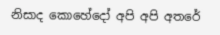නිසාද කොහේදෝ අපි අපි අතරේ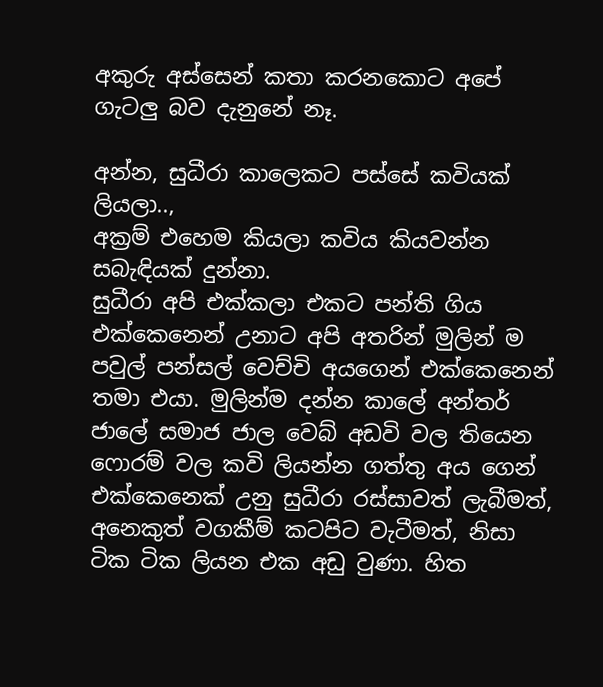අකුරු අස්සෙන් කතා කරනකොට අපේ ගැටලු බව දැනුනේ නෑ.

අන්න, සුධීරා කාලෙකට පස්සේ කවියක් ලියලා..,
අක්‍රම් එහෙම කියලා කවිය කියවන්න සබැඳියක් දුන්නා.
සුධීරා අපි එක්කලා එකට පන්ති ගිය එක්කෙනෙන් උනාට අපි අතරින් මුලින් ම පවුල් පන්සල් වෙච්චි අයගෙන් එක්කෙනෙන් තමා එයා. මුලින්ම දන්න කාලේ අන්තර් ජාලේ සමාජ ජාල වෙබ් අඩවි වල තියෙන ෆොරම් වල කවි ලියන්න ගත්තු අය ගෙන් එක්කෙනෙක් උනු සුධීරා රස්සාවත් ලැබීමත්, අනෙකුත් වගකීම් කටපිට වැටීමත්, නිසා ටික ටික ලියන එක අඩු වුණා. හිත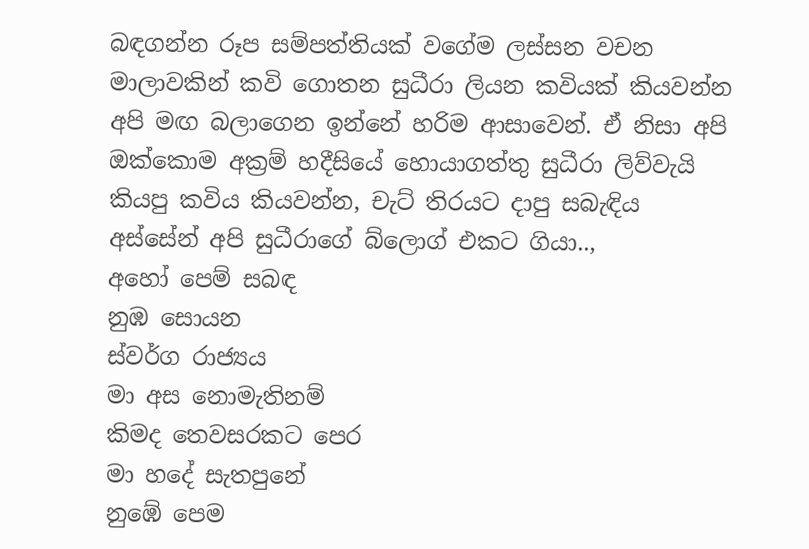බඳගන්න රූප සම්පත්තියක් වගේම ලස්සන වචන මාලාවකින් කවි ගොතන සුධීරා ලියන කවියක් කියවන්න අපි මඟ බලාගෙන ඉන්නේ හරිම ආසාවෙන්. ඒ නිසා අපි ඔක්කොම අක්‍රම් හදීසියේ හොයාගත්තු සුධීරා ලිව්වැයි කියපු කවිය කියවන්න, චැට් තිරයට දාපු සබැඳිය අස්සේන් අපි සුධීරාගේ බ්ලොග් එකට ගියා..,
අහෝ පෙම් සබඳ
නුඹ සොයන
ස්වර්ග රාජ්‍යය
මා අස නොමැතිනම්
කිමද තෙවසරකට පෙර
මා හදේ සැතපුනේ
නුඹේ පෙම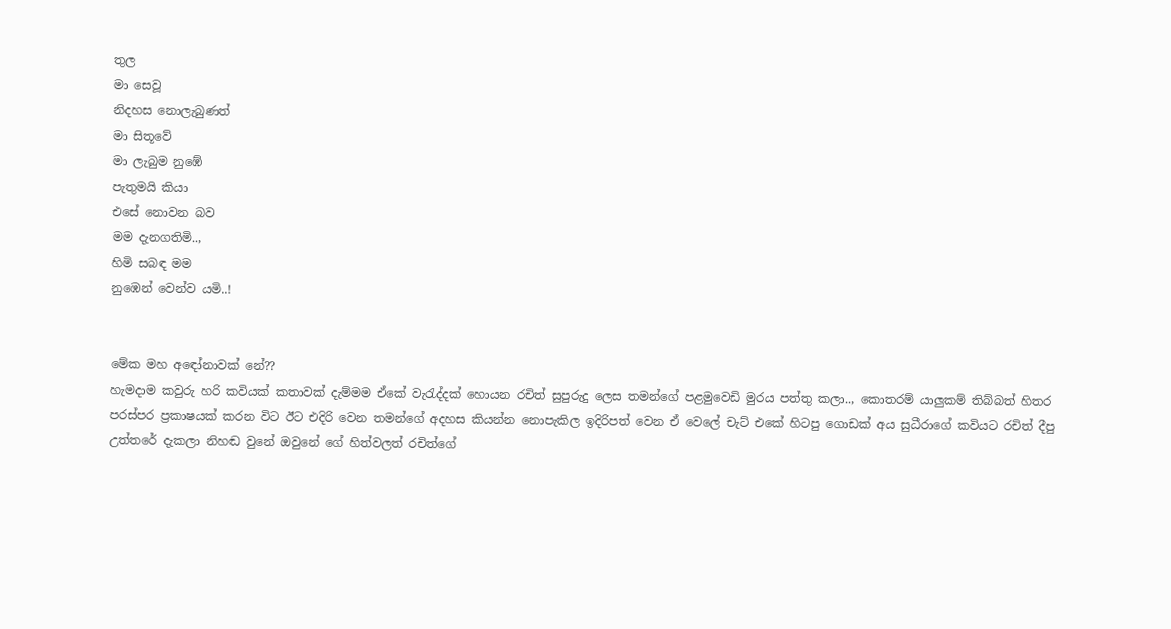තුල
මා සෙවූ
නිදහස නොලැබුණත්
මා සිතූවේ
මා ලැබුම නුඹේ
පැතුමයි කියා
එසේ නොවන බව
මම දැනගතිමි..,
හිමි සබඳ මම
නුඹෙන් වෙන්ව යමි..!


මේක මහ අඳෝනාවක් නේ??
හැමදාම කවුරු හරි කවියක් කතාවක් දැම්මම ඒකේ වැරැද්දක් හොයන රචිත් සුපුරුදු ලෙස තමන්ගේ පළමුවෙඩි මුරය පත්තු කලා.., කොතරම් යාලුකම් තිබ්බත් හිතර පරස්පර ප්‍රකාෂයක් කරන විට ඊට එදිරි වෙන තමන්ගේ අදහස කියන්න නොපැකිල ඉදිරිපත් වෙන ඒ වෙලේ චැට් එකේ හිටපු ගොඩක් අය සුධීරාගේ කවියට රචිත් දීපු උත්තරේ දැකලා නිහඬ වුනේ ඔවුනේ ගේ හිත්වලත් රචිත්ගේ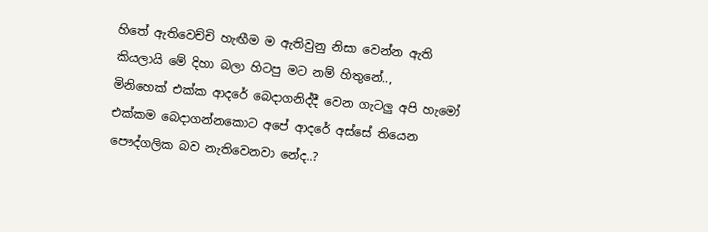හිතේ ඇතිවෙච්චි හැඟීම ම ඇතිවුනු නිසා වෙන්න ඇති කියලායි මේ දිහා බලා හිටපු මට නම් හිතුනේ..,
මිනිහෙක් එක්ක ආදරේ බෙදාගනිද්දී වෙන ගැටලු අපි හැමෝ එක්කම බෙදාගන්නකොට අපේ ආදරේ අස්සේ තියෙන පෞද්ගලික බව නැතිවෙනවා නේද..?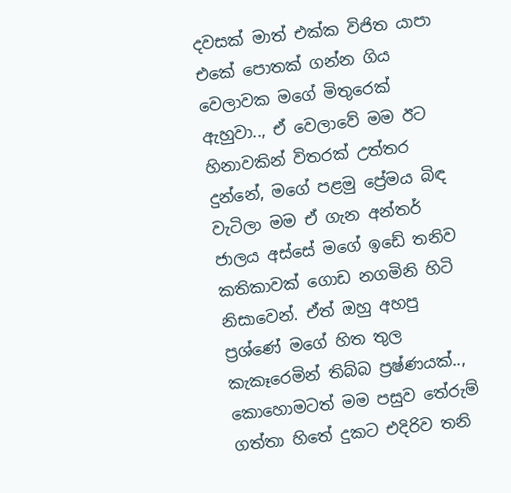දවසක් මාත් එක්ක විජිත යාපා එකේ පොතක් ගන්න ගිය වෙලාවක මගේ මිතුරෙක් ඇහුවා.., ඒ වෙලාවේ මම ඊට හිනාවකින් විතරක් උත්තර දුන්නේ, මගේ පළමු ප්‍රේමය බිඳ වැටිලා මම ඒ ගැන අන්තර් ජාලය අස්සේ මගේ ඉඩේ තනිව කතිකාවක් ගොඩ නගමිනි හිටි නිසාවෙන්. ඒත් ඔහු අහපු ප්‍රශ්ණේ මගේ හිත තුල කැකෑරෙමින් තිබ්බ ප්‍රෂ්ණයක්.., කොහොමටත් මම පසුව තේරුම් ගත්තා හිතේ දුකට එදිරිව තනි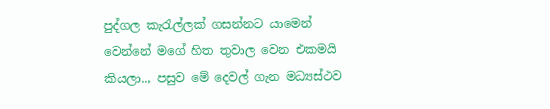පුද්ගල කැරැල්ලක් ගසන්නට යාමෙන් වෙන්නේ මගේ හිත තුවාල වෙන එකමයි කියලා.., පසුව මේ දෙවල් ගැන මධ්‍යස්ථව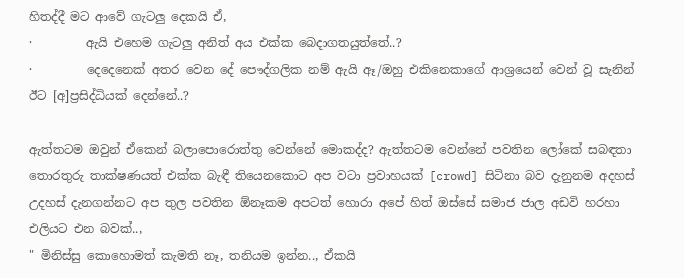හිතද්දී මට ආවේ ගැටලු දෙකයි ඒ,
·         ඇයි එහෙම ගැටලු අනිත් අය එක්ක බෙදාගතයුත්තේ..?
·         දෙදෙනෙක් අතර වෙන දේ පෞද්ගලික නම් ඇයි ඈ/ඔහු එකිනෙකාගේ ආශ්‍රයෙන් වෙන් වූ සැනින් ඊට [අ]ප්‍රසිද්ධියක් දෙන්නේ..?

ඇත්තටම ඔවුන් ඒකෙන් බලාපොරොත්තු වෙන්නේ මොකද්ද? ඇත්තටම වෙන්නේ පවතින ලෝකේ සබඳතා තොරතුරු තාක්ෂණයත් එක්ක බැඳී තියෙනකොට අප වටා ප්‍රවාහයක් [crowd] සිටිනා බව දැනුනම අදහස් උදහස් දැනගන්නට අප තුල පවතින ඕනෑකම අපටත් හොරා අපේ හිත් ඔස්සේ සමාජ ජාල අඩවි හරහා එලියට එන බවක්..,
" මිනිස්සු කොහොමත් කැමති නෑ, තනියම ඉන්න.., ඒකයි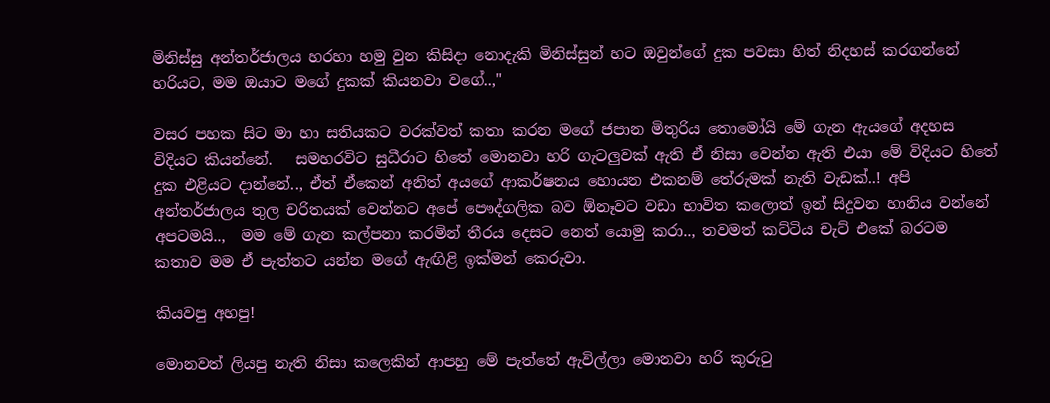මිනිස්සු අන්තර්ජාලය හරහා හමු වුන කිසිදා නොදැකි මිනිස්සුන් හට ඔවුන්ගේ දුක පවසා හිත් නිදහස් කරගන්නේ හරියට, මම ඔයාට මගේ දුකක් කියනවා වගේ..,"

වසර පහක සිට මා හා සතියකට වරක්වත් කතා කරන මගේ ජපාන මිතුරිය තොමෝයි මේ ගැන ඇයගේ අදහස විදියට කියන්නේ.   සමහරවිට සුධීරාට හිතේ මොනවා හරි ගැටලුවක් ඇති ඒ නිසා වෙන්න ඇති එයා මේ විදියට හිතේ දුක එළියට දාන්නේ.., ඒත් ඒකෙන් අනිත් අයගේ ආකර්ෂනය හොයන එකනම් තේරුමක් නැති වැඩක්..! අපි අන්තර්ජාලය තුල චරිතයක් වෙන්නට අපේ පෞද්ගලික බව ඕනෑවට වඩා භාවිත කලොත් ඉන් සිදුවන හානිය වන්නේ අපටමයි..,  මම මේ ගැන කල්පනා කරමින් තීරය දෙසට නෙත් යොමු කරා.., තවමත් කට්ටිය චැට් එකේ බරටම කතාව මම ඒ පැත්තට යන්න මගේ ඇඟිළි ඉක්මන් කෙරුවා.

කියවපු අහපු!

මොනවත් ලියපු නැති නිසා කලෙකින් ආපහු මේ පැත්තේ ඇවිල්ලා මොනවා හරි කුරුටු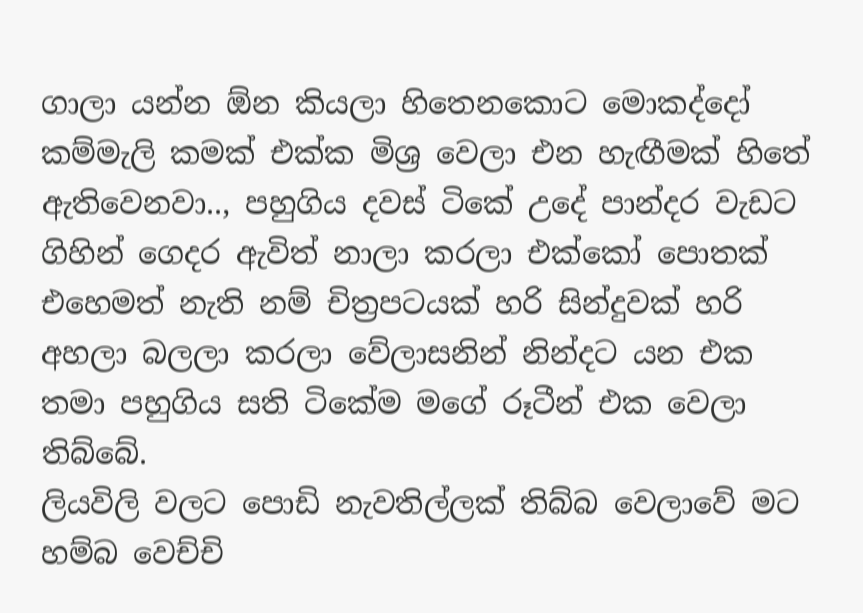ගාලා යන්න ඕන කියලා හිතෙනකොට මොකද්දෝ කම්මැලි කමක් එක්ක මිශ්‍ර වෙලා එන හැඟීමක් හිතේ ඇතිවෙනවා.., පහුගිය දවස් ටිකේ උදේ පාන්දර වැඩට ගිහින් ගෙදර ඇවිත් නාලා කරලා එක්කෝ පොතක් එහෙමත් නැති නම් චිත්‍රපටයක් හරි සින්දුවක් හරි අහලා බලලා කරලා වේලාසනින් නින්දට යන එක තමා පහුගිය සති ටිකේම මගේ රූටීන් එක වෙලා තිබ්බේ.
ලියවිලි වලට පොඩි නැවතිල්ලක් තිබ්බ වෙලාවේ මට හම්බ වෙච්චි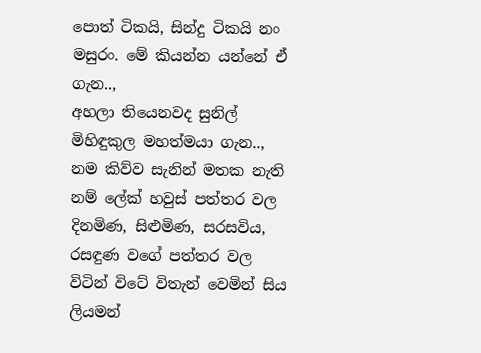පොත් ටිකයි, සින්දු ටිකයි නං මසුරං. මේ කියන්න යන්නේ ඒ ගැන..,
අහලා තියෙනවද සුනිල් මිහිඳුකුල මහත්මයා ගැන.., නම කිව්ව සැනින් මතක නැති නම් ලේක් හවුස් පත්තර වල දිනමිණ, සිළුමිණ, සරසවිය, රසඳුණ වගේ පත්තර වල විටින් විටේ විතැන් වෙමින් සිය ලියමන්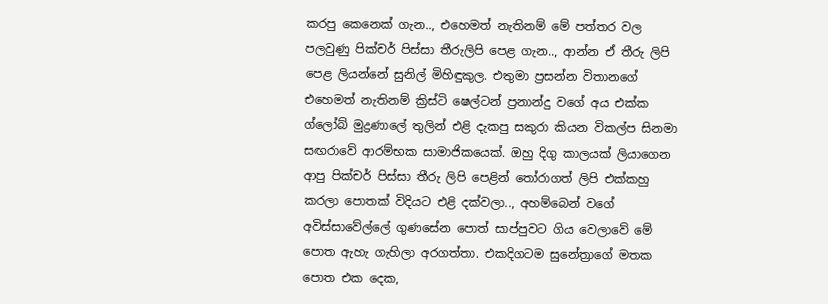කරපු කෙනෙක් ගැන.., එහෙමත් නැතිනම් මේ පත්තර වල පලවුණු පික්චර් පිස්සා තීරුලිපි පෙළ ගැන.., ආන්න ඒ තීරු ලිපි පෙළ ලියන්නේ සුනිල් මිහිඳුකුල. එතුමා ප්‍රසන්න විතානගේ එහෙමත් නැතිනම් ක්‍රිස්ටි ෂෙල්ටන් ප්‍රනාන්දු වගේ අය එක්ක ග්ලෝබ් මුද්‍රණාලේ තුලින් එළි දැකපු සකුරා කියන විකල්ප සිනමා සඟරාවේ ආරම්භක සාමාජිකයෙක්. ඔහු දිගු කාලයක් ලියාගෙන ආපු පික්චර් පිස්සා තීරු ලිපි පෙළින් තෝරාගත් ලිපි එක්කහු කරලා පොතක් විදියට එළි දක්වලා.., අහම්බෙන් වගේ අවිස්සාවේල්ලේ ගුණසේන පොත් සාප්පුවට ගිය වෙලාවේ මේ පොත ඇහැ ගැහිලා අරගත්තා. එකදිගටම සුනේත්‍රාගේ මතක පොත එක දෙක,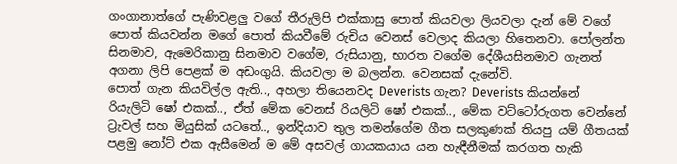ගංගානාත්ගේ පැණිවළලු වගේ තීරුලිපි එක්කාසු පොත් කියවලා ලියවලා දැන් මේ වගේ පොත් කියවන්න මගේ පොත් කියවීමේ රුචිය වෙනස් වෙලාද කියලා හිතෙනවා. පෝලන්ත සිනමාව, ඇමෙරිකානු සිනමාව වගේම, රුසියානු, භාරත වගේම දේශීයසිනමාව ගැනත් අගනා ලිපි පෙළක් ම අඩංගුයි. කියවලා ම බලන්න. වෙනසක් දැනේවි.
පොත් ගැන කියවිල්ල ඇති.., අහලා තියෙනවද Deverists ගැන? Deverists කියන්නේ රියැලිටි ෂෝ එකක්.., ඒත් මේක වෙනස් රියලිටි ෂෝ එකක්.., මේක වට්ටෝරුගත වෙන්නේ ට්‍රැවල් සහ මියුසික් යටතේ.., ඉන්දියාව තුල තමන්ගේම ගීත සලකුණක් තියපු යම් ගීතයක් පළමු නෝට් එක ඇසීමෙන් ම මේ අසවල් ගායකයාය යන හැඳීනීමක් කරගත හැකි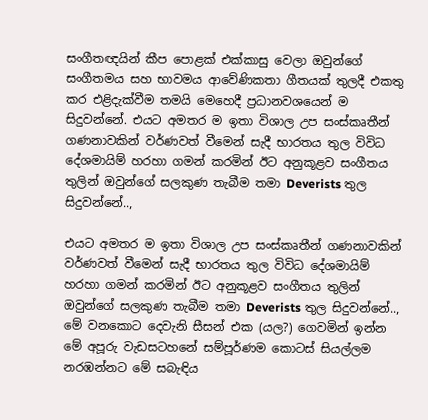සංගීතඥයින් කීප පොළක් එක්කාසු වෙලා ඔවුන්ගේ සංගීතමය සහ භාවමය ආවේණිකතා ගීතයක් තුලදී එකතු කර එළිදැක්වීම තමයි මෙහෙදී ප්‍රධානවශයෙන් ම සිදුවන්නේ. එයට අමතර ම ඉතා විශාල උප සංස්කෘතීන් ගණනාවකින් වර්ණවත් වීමෙන් සැදී භාරතය තුල විවිධ දේශමායිම් හරහා ගමන් කරමින් ඊට අනුකූළව සංගීතය තුලින් ඔවුන්ගේ සලකුණ තැබීම තමා Deverists තුල සිදුවන්නේ..,

එයට අමතර ම ඉතා විශාල උප සංස්කෘතීන් ගණනාවකින් වර්ණවත් වීමෙන් සැදී භාරතය තුල විවිධ දේශමායිම් හරහා ගමන් කරමින් ඊට අනුකූළව සංගීතය තුලින් ඔවුන්ගේ සලකුණ තැබීම තමා Deverists තුල සිදුවන්නේ.., මේ වනකොට දෙවැනි සීසන් එක (යල?) ගෙවමින් ඉන්න මේ අපූරු වැඩසටහනේ සම්පූර්ණම කොටස් සියල්ලම නරඹන්නට මේ සබැඳිය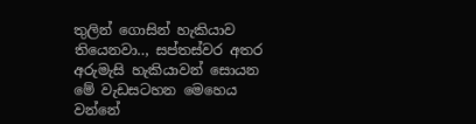තුලින් ගොසින් හැකියාව තියෙනවා.., සප්තස්වර අතර අරුමැසි හැකියාවන් සොයන මේ වැඩසටහන මෙහෙය වන්නේ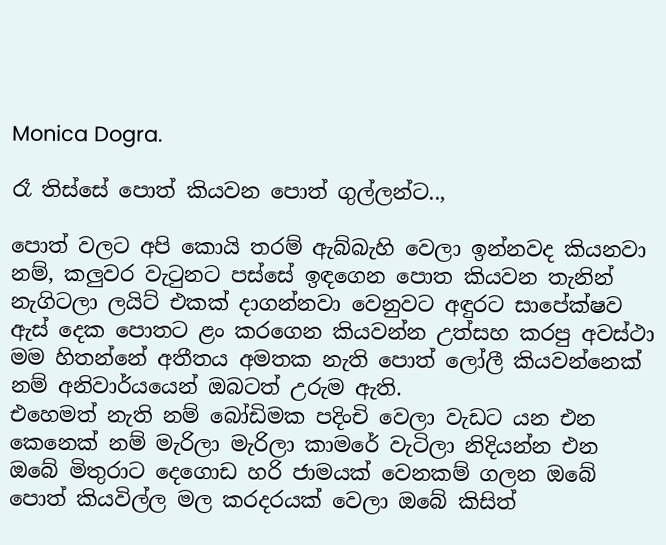Monica Dogra.

රෑ තිස්සේ පොත් කියවන පොත් ගුල්ලන්ට..,

පොත් වලට අපි කොයි තරම් ඇබ්බැහි වෙලා ඉන්නවද කියනවා නම්, කලුවර වැටුනට පස්සේ ඉඳගෙන පොත කියවන තැනින් නැගිටලා ලයිට් එකක් දාගන්නවා වෙනුවට අඳුරට සාපේක්ෂව ඇස් දෙක පොතට ළං කරගෙන කියවන්න උත්‍සහ කරපු අවස්ථා මම හිතන්නේ අතීතය අමතක නැති පොත් ලෝලී කියවන්නෙක් නම් අනිවාර්යයෙන් ඔබටත් උරුම ඇති.
එහෙමත් නැති නම් බෝඩිමක පදිංචි වෙලා වැඩට යන එන කෙනෙක් නම් මැරිලා මැරිලා කාමරේ වැටිලා නිදියන්න එන ඔබේ මිතුරාට දෙගොඩ හරි ජාමයක් වෙනකම් ගලන ඔබේ පොත් කියවිල්ල මල කරදරයක් වෙලා ඔබේ කිසිත්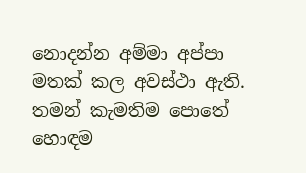නොදන්න අම්මා අප්පා මතක් කල අවස්ථා ඇති.
තමන් කැමතිම පොතේ හොඳම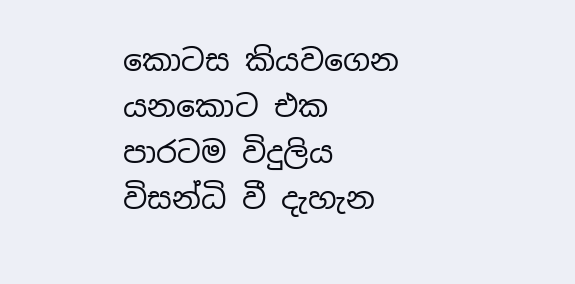කොටස කියවගෙන යනකොට එක පාරටම විදුලිය විසන්ධි වී දැහැන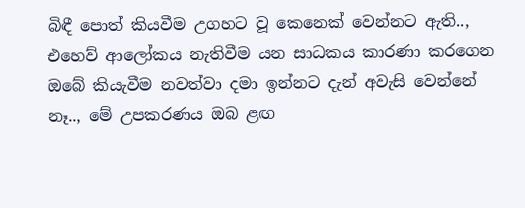බිඳී පොත් කියවීම උගහට වූ කෙනෙක් වෙන්නට ඇති..,
එහෙව් ආලෝකය නැතිවීම යන සාධකය කාරණා කරගෙන ඔබේ කියැවීම නවත්වා දමා ඉන්නට දැන් අවැසි වෙන්නේ නෑ.., මේ උපකරණය ඔබ ළඟ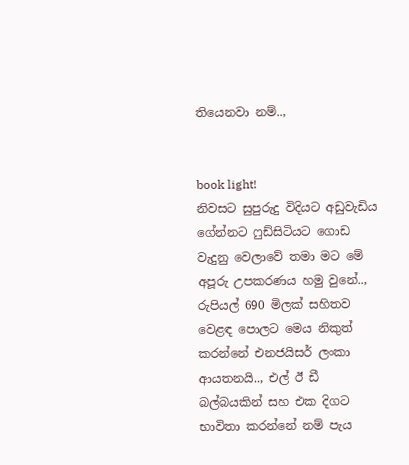තියෙනවා නම්..,


book light!
නිවසට සුපුරුදු විදියට අඩුවැඩිය ගේන්නට ෆුඩ්සිටියට ගොඩ වැදුනු වෙලාවේ තමා මට මේ අපූරු උපකරණය හමු වුනේ.., රුපියල් 690 මිලක් සහිතව වෙළඳ පොලට මෙය නිකුත් කරන්නේ එනජයිසර් ලංකා ආයතනයි.., එල් ඊ ඩී බල්බයකින් සහ එක දිගට භාවිතා කරන්නේ නම් පැය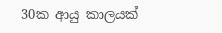30ක ආයු කාලයක්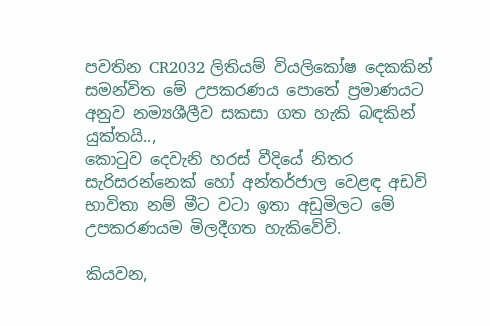පවතින CR2032 ලිතියම් වියලිකෝෂ දෙකකින් සමන්විත මේ උපකරණය පොතේ ප්‍රමාණයට අනුව නම්‍යශීලීව සකසා ගත හැකි බඳකින් යුක්තයි..,
කොටුව දෙවැනි හරස් වීදියේ නිතර සැරිසරන්නෙක් හෝ අන්තර්ජාල වෙළඳ අඩවි භාවිතා නම් මීට වටා ඉතා අඩුමිලට මේ උපකරණයම මිලදීගත හැකිවේවි.

කියවන,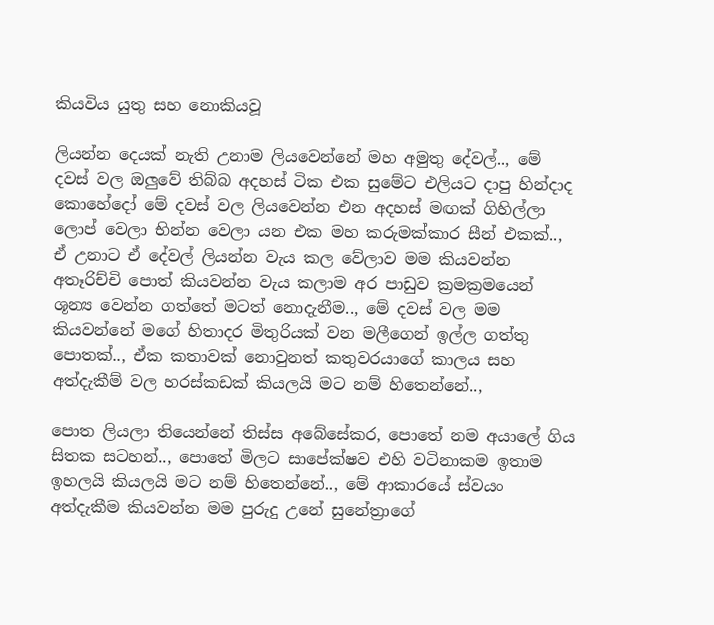කියවිය යුතු සහ නොකියවූ

ලියන්න දෙයක් නැති උනාම ලියවෙන්නේ මහ අමුතු දේවල්.., මේ දවස් වල ඔලුවේ තිබ්බ අදහස් ටික එක සුමේට එලියට දාපු හින්දාද කොහේදෝ මේ දවස් වල ලියවෙන්න එන අදහස් මඟක් ගිහිල්ලා ලොප් වෙලා භින්න වෙලා යන එක මහ කරුමක්කාර සීන් එකක්.., ඒ උනාට ඒ දේවල් ලියන්න වැය කල වේලාව මම කියවන්න අතෑරිච්චි පොත් කියවන්න වැය කලාම අර පාඩුව ක්‍රමක්‍රමයෙන් ශූන්‍ය වෙන්න ගත්තේ මටත් නොදැනීම.., මේ දවස් වල මම කියවන්නේ මගේ හිතාදර මිතුරියක් වන මලීගෙන් ඉල්ල ගත්තු පොතක්.., ඒක කතාවක් නොවුනත් කතුවරයාගේ කාලය සහ අත්දැකීම් වල හරස්කඩක් කියලයි මට නම් හිතෙන්නේ..,

පොත ලියලා තියෙන්නේ තිස්ස අබේසේකර, පොතේ නම අයාලේ ගිය සිතක සටහන්.., පොතේ මිලට සාපේක්ෂව එහි වටිනාකම ඉතාම ඉහලයි කියලයි මට නම් හිතෙන්නේ.., මේ ආකාරයේ ස්වයං අත්දැකීම කියවන්න මම පුරුදු උනේ සුනේත්‍රාගේ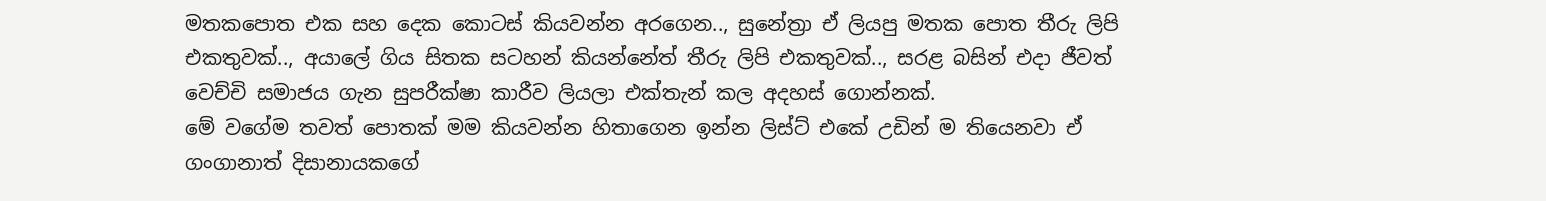මතකපොත එක සහ දෙක කොටස් කියවන්න අරගෙන.., සුනේත්‍රා ඒ ලියපු මතක පොත තීරු ලිපි එකතුවක්.., අයාලේ ගිය සිතක සටහන් කියන්නේත් තීරු ලිපි එකතුවක්.., සරළ බසින් එදා ජීවත් වෙච්චි සමාජය ගැන සුපරීක්ෂා කාරීව ලියලා එක්තැන් කල අදහස් ගොන්නක්.
මේ වගේම තවත් පොතක් මම කියවන්න හිතාගෙන ඉන්න ලිස්ට් එකේ උඩින් ම තියෙනවා ඒ ගංගානාත් දිසානායකගේ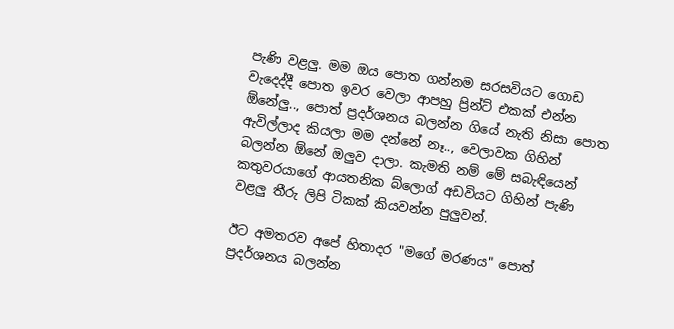පැණි වළලු. මම ඔය පොත ගන්නම සරසවියට ගොඩ වැදෙද්දී පොත ඉවර වෙලා ආපහු ප්‍රින්ට් එකක් එන්න ඕනේලු.., පොත් ප්‍රදර්ශනය බලන්න ගියේ නැති නිසා පොත ඇවිල්ලාද කියලා මම දන්නේ නෑ.., වෙලාවක ගිහින් බලන්න ඕනේ ඔලුව දාලා. කැමති නම් මේ සබැඳියෙන් කතුවරයාගේ ආයතනික බ්ලොග් අඩවියට ගිහින් පැණි වළලු තීරු ලිපි ටිකක් කියවන්න පුලුවන්.

ඊට අමතරව අපේ හිතාදර "මගේ මරණය" පොත් ප්‍රදර්ශනය බලන්න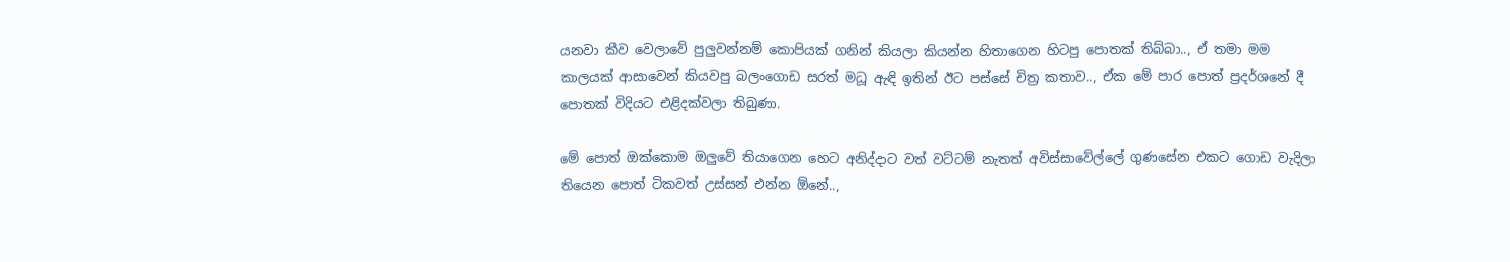යනවා කීව වෙලාවේ පුලුවන්නම් කොපියක් ගනින් කියලා කියන්න හිතාගෙන හිටපු පොතක් තිබ්බා.., ඒ තමා මම කාලයක් ආසාවෙන් කියවපු බලංගොඩ සරත් මධූ ඇඳි ඉතින් ඊට පස්සේ චිත්‍ර කතාව.., ඒක මේ පාර පොත් ප්‍රදර්ශනේ දී පොතක් විදියට එළිදක්වලා තිබුණා.

මේ පොත් ඔක්කොම ඔලුවේ තියාගෙන හෙට අනිද්දාට වත් වට්ටම් නැතත් අවිස්සාවේල්ලේ ගුණසේන එකට ගොඩ වැදිලා තියෙන පොත් ටිකවත් උස්සන් එන්න ඕනේ..,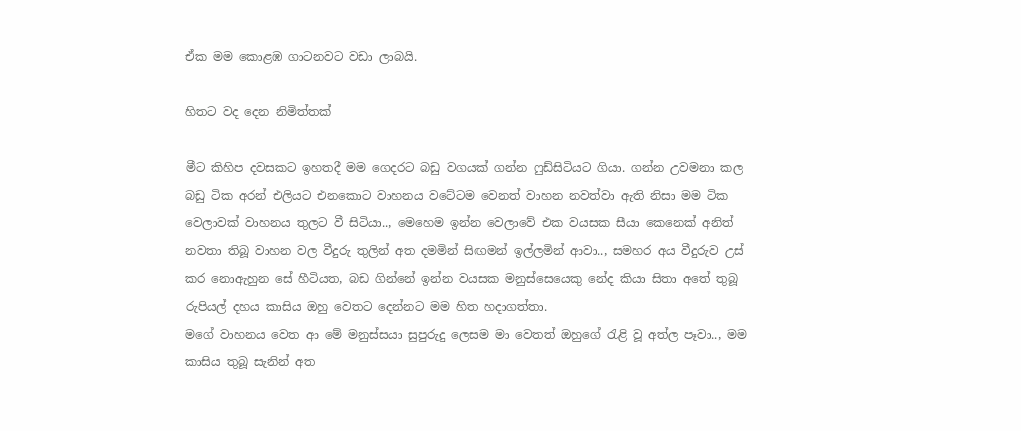ඒක මම කොළඹ ගාටනවට වඩා ලාබයි.

හිතට වද දෙන නිමිත්තක්

මීට කිහිප දවසකට ඉහතදී මම ගෙදරට බඩු වගයක් ගන්න ෆුඩ්සිටියට ගියා. ගන්න උවමනා කල බඩු ටික අරන් එලියට එනකොට වාහනය වටේටම වෙනත් වාහන නවත්වා ඇති නිසා මම ටික වෙලාවක් වාහනය තුලට වී සිටියා.., මෙහෙම ඉන්න වෙලාවේ එක වයසක සීයා කෙනෙක් අනිත් නවතා තිබූ වාහන වල වීදුරු තුලින් අත දමමින් සිඟමන් ඉල්ලමින් ආවා.., සමහර අය වීදුරුව උස් කර නොඇහුන සේ හීටියත, බඩ ගින්නේ ඉන්න වයසක මනුස්සෙයෙකු නේද කියා සිතා අතේ තුබූ රුපියල් දහය කාසිය ඔහු වෙතට දෙන්නට මම හිත හදාගත්තා.
මගේ වාහනය වෙත ආ මේ මනුස්සයා සුපුරුදු ලෙසම මා වෙතත් ඔහුගේ රැළි වූ අත්ල පෑවා.., මම කාසිය තුබූ සැනින් අත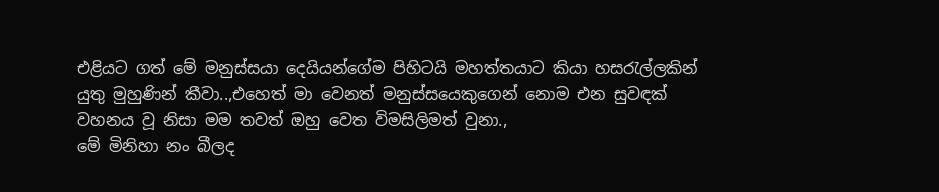එළියට ගත් මේ මනුස්සයා දෙයියන්ගේම පිහිටයි මහත්තයාට කියා හසරැල්ලකින් යුතු මුහුණින් කීවා..,එහෙත් මා වෙනත් මනුස්සයෙකුගෙන් නොම එන සුවඳක් වහනය වූ නිසා මම තවත් ඔහු වෙත විමසිලිමත් වුනා.,
මේ මිනිහා නං බීලද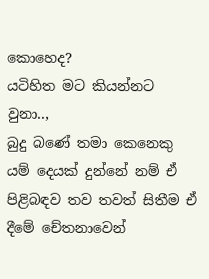කොහෙද?
යටිහිත මට කියන්නට වුනා..,
බුදු බණේ තමා කෙනෙකු යම් දෙයක් දුන්නේ නම් ඒ පිළිබඳව තව තවත් සිතීම ඒ දීමේ චේතනාවෙන්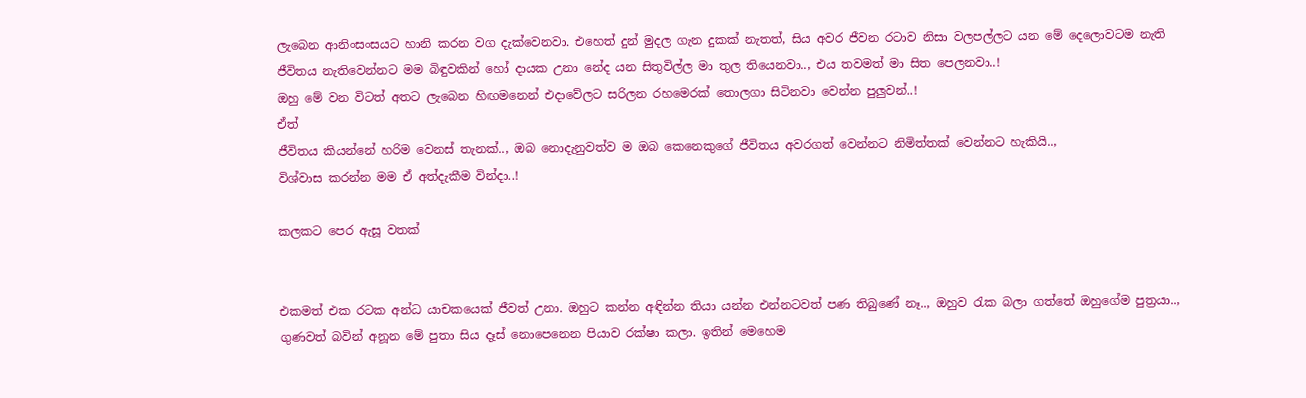ලැබෙන ආනිංසංසයට හානි කරන වග දැක්වෙනවා. එහෙත් දුන් මුදල ගැන දුකක් නැතත්, සිය අවර ජීවන රටාව නිසා වලපල්ලට යන මේ දෙලොවටම නැති ජීවිතය නැතිවෙන්නට මම බිඳුවකින් හෝ දායක උනා නේද යන සිතුවිල්ල මා තුල තියෙනවා.., එය තවමත් මා සිත පෙලනවා..!
ඔහු මේ වන විටත් අතට ලැබෙන හිඟමනෙන් එදාවේලට සරිලන රහමෙරක් තොලගා සිටිනවා වෙන්න පුලුවන්..!
ඒත්
ජීවිතය කියන්නේ හරිම වෙනස් තැනක්.., ඔබ නොදැනුවත්ව ම ඔබ කෙනෙකුගේ ජීවිතය අවරගත් වෙන්නට නිමිත්තක් වෙන්නට හැකියි..,
විශ්වාස කරන්න මම ඒ අත්දැකීම වින්දා..!

කලකට පෙර ඇසූ වතක්


එකමත් එක රටක අන්ධ යාචකයෙක් ජීවත් උනා. ඔහුට කන්න අඳින්න තියා යන්න එන්නටවත් පණ තිබුණේ නෑ.., ඔහුව රැක බලා ගත්තේ ඔහුගේම පුත්‍රයා.., ගුණවත් බවින් අනූන මේ පුතා සිය දෑස් නොපෙනෙන පියාව රක්ෂා කලා. ඉතින් මෙහෙම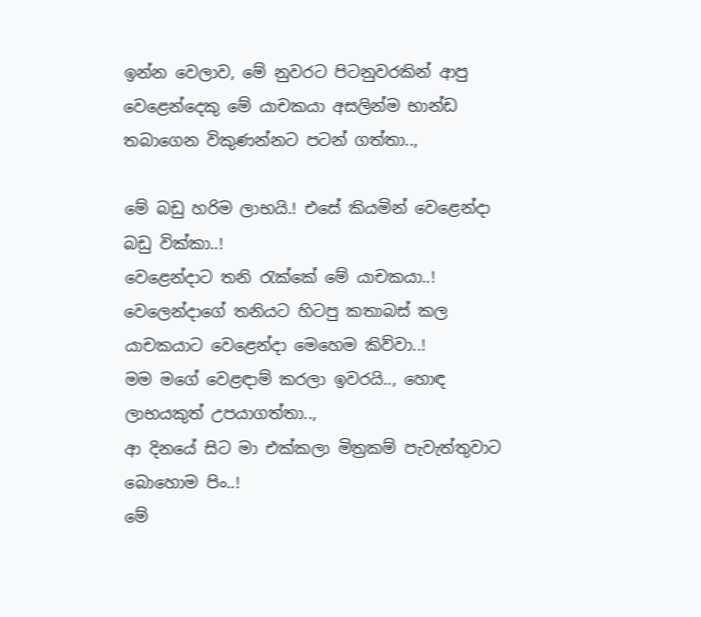ඉන්න වෙලාව, මේ නුවරට පිටනුවරකින් ආපු වෙළෙන්දෙකු මේ යාචකයා අසලින්ම භාන්ඩ තබාගෙන විකුණන්නට පටන් ගත්තා..,

මේ බඩු හරිම ලාභයි.! එසේ කියමින් වෙළෙන්දා බඩු වික්කා..!
වෙළෙන්දාට තනි රැක්කේ මේ යාචකයා..!
වෙලෙන්දාගේ තනියට හිටපු කතාබස් කල යාචකයාට වෙළෙන්දා මෙහෙම කිව්වා..!
මම මගේ වෙළඳාම් කරලා ඉවරයි.., හොඳ ලාභයකුත් උපයාගත්තා..,
ආ දිනයේ සිට මා එක්කලා මිත්‍රකම් පැවැත්තුවාට බොහොම පිං..!
මේ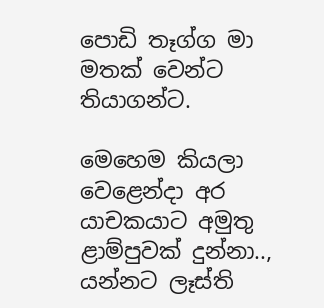පොඩි තෑග්ග මා මතක් වෙන්ට තියාගන්ට.

මෙහෙම කියලා වෙළෙන්දා අර යාචකයාට අමුතු ළාම්පුවක් දුන්නා..,
යන්නට ලෑස්ති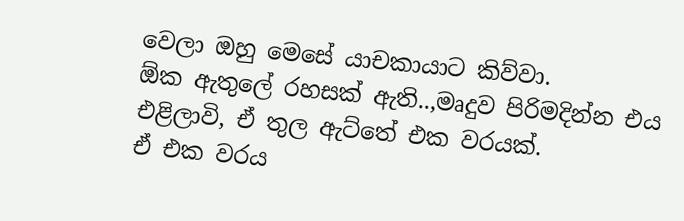වෙලා ඔහු මෙසේ යාචකායාට කිව්වා.
ඕක ඇතුලේ රහසක් ඇති..,මෘදුව පිරිමදින්න එය එළිලාවි, ඒ තුල ඇට්තේ එක වරයක්.
ඒ එක වරය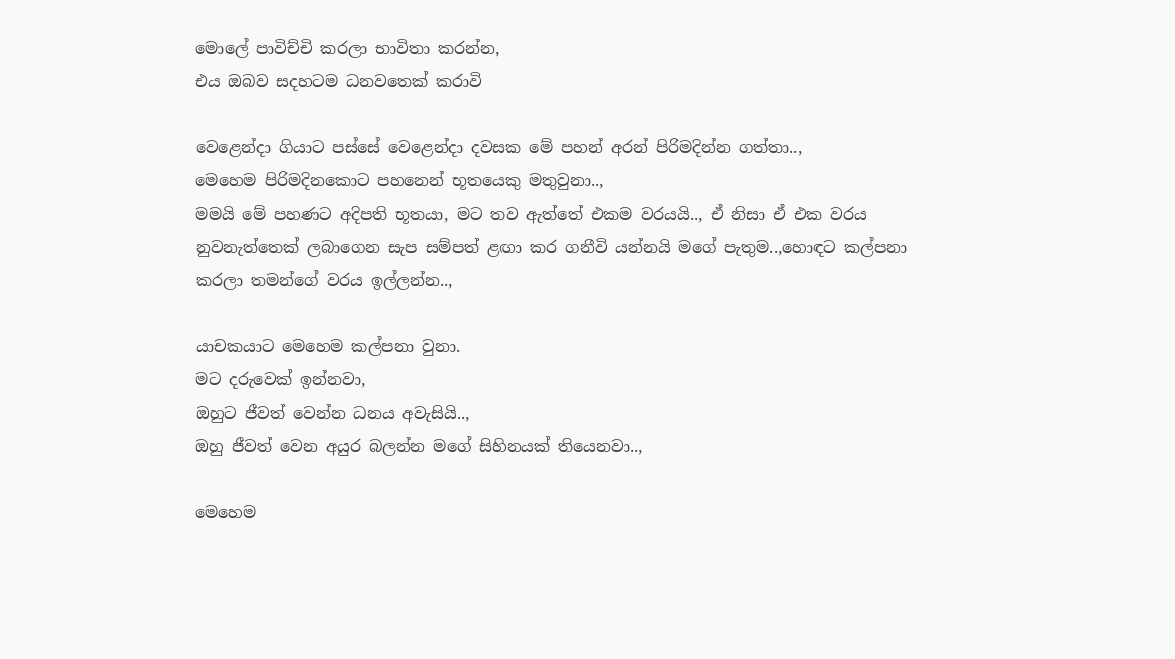මොලේ පාවිච්චි කරලා භාවිතා කරන්න,
එය ඔබව සදහටම ධනවතෙක් කරාවි

වෙළෙන්දා ගියාට පස්සේ වෙළෙන්දා දවසක මේ පහන් අරන් පිරිමදින්න ගත්තා..,
මෙහෙම පිරිමදිනකොට පහනෙන් භූතයෙකු මතුවුනා..,
මමයි මේ පහණට අදිපති භූතයා, මට තව ඇත්තේ එකම වරයයි.., ඒ නිසා ඒ එක වරය නුවනැත්තෙක් ලබාගෙන සැප සම්පත් ළඟා කර ගනීවි යන්නයි මගේ පැතුම..,හොඳට කල්පනා කරලා තමන්ගේ වරය ඉල්ලන්න..,

යාචකයාට මෙහෙම කල්පනා වුනා.
මට දරුවෙක් ඉන්නවා,
ඔහුට ජීවත් වෙන්න ධනය අවැසියි..,
ඔහු ජීවත් වෙන අයුර බලන්න මගේ සිහිනයක් තියෙනවා..,

මෙහෙම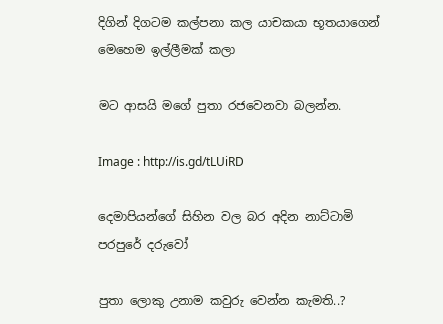දිගින් දිගටම කල්පනා කල යාචකයා භූතයාගෙන් මෙහෙම ඉල්ලීමක් කලා

මට ආසයි මගේ පුතා රජවෙනවා බලන්න.

Image : http://is.gd/tLUiRD

දෙමාපියන්ගේ සිහින වල බර අදින නාට්ටාමි පරපුරේ දරුවෝ

පුතා ලොකු උනාම කවුරු වෙන්න කැමති..?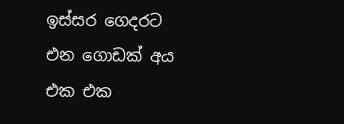ඉස්සර ගෙදරට එන ගොඩක් අය එක එක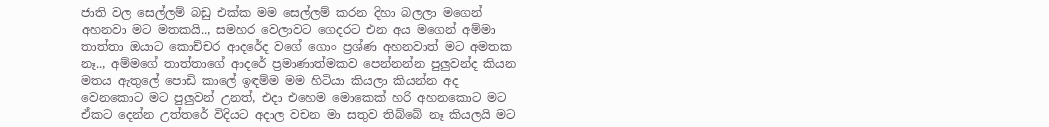ජාති වල සෙල්ලම් බඩු එක්ක මම සෙල්ලම් කරන දිහා බලලා මගෙන් අහනවා මට මතකයි.., සමහර වෙලාවට ගෙදරට එන අය මගෙන් අම්මා තාත්තා ඔයාට කොච්චර ආදරේද වගේ ගොං ප්‍රශ්ණ අහනවාත් මට අමතක නෑ.., අම්මගේ තාත්තාගේ ආදරේ ප්‍රමාණාත්මකව පෙන්නන්න පුලුවන්ද කියන මතය ඇතුලේ පොඩි කාලේ ඉඳම්ම මම හිටියා කියලා කියන්න අද වෙනකොට මට පුලුවන් උනත්, එදා එහෙම මොකෙක් හරි අහනකොට මට ඒකට දෙන්න උත්තරේ විදියට අදාල වචන මා සතුව තිබ්බේ නෑ කියලයි මට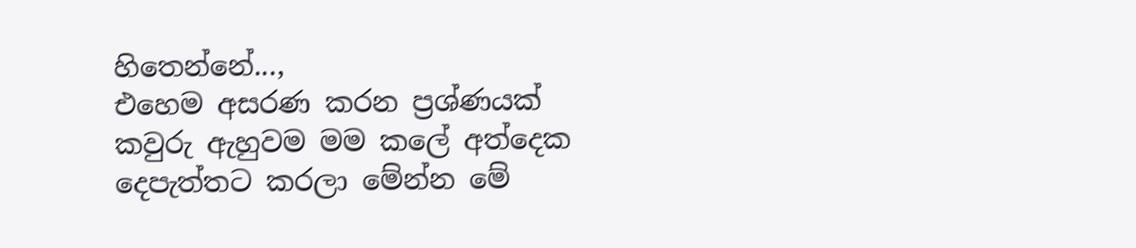හිතෙන්නේ...,
එහෙම අසරණ කරන ප්‍රශ්ණයක් කවුරු ඇහුවම මම කලේ අත්දෙක දෙපැත්තට කරලා මේන්න මේ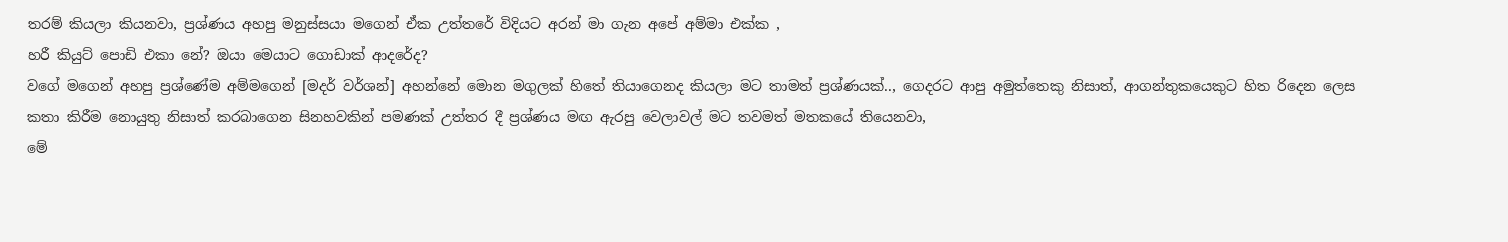තරම් කියලා කියනවා, ප්‍රශ්ණය අහපු මනුස්සයා මගෙන් ඒක උත්තරේ විදියට අරන් මා ගැන අපේ අම්මා එක්ක ,
හරී කියුට් පොඩි එකා නේ? ඔයා මෙයාට ගොඩාක් ආදරේද?
වගේ මගෙන් අහපු ප්‍රශ්ණේම අම්මගෙන් [මදර් වර්ශන්] අහන්නේ මොන මගුලක් හිතේ තියාගෙනද කියලා මට තාමත් ප්‍රශ්ණයක්.., ගෙදරට ආපු අමුත්තෙකු නිසාත්, ආගන්තුකයෙකුට හිත රිදෙන ලෙස කතා කිරීම නොයුතු නිසාත් කරබාගෙන සිනහවකින් පමණක් උත්තර දී ප්‍රශ්ණය මඟ ඇරපු වෙලාවල් මට තවමත් මතකයේ තියෙනවා,
මේ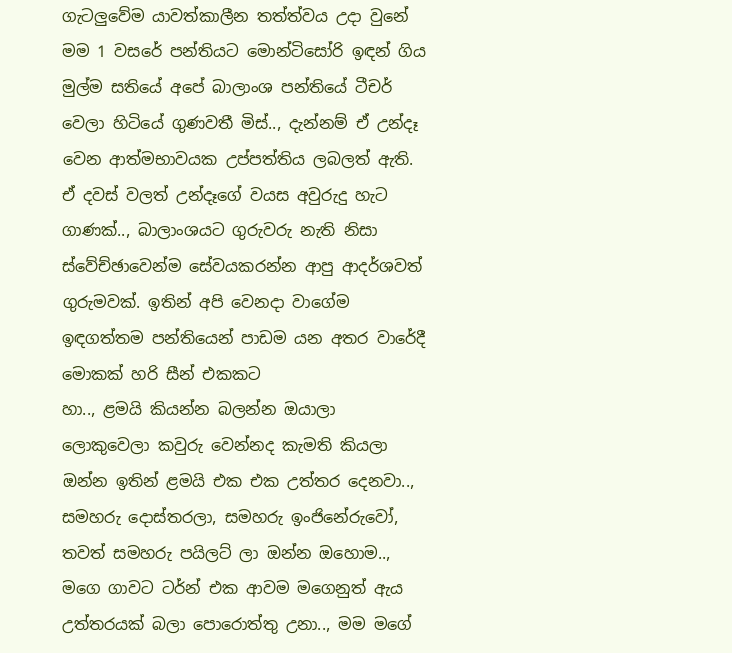ගැටලුවේම යාවත්කාලීන තත්ත්වය උදා වුනේ මම 1 වසරේ පන්තියට මොන්ටිසෝරි ඉඳන් ගිය මුල්ම සතියේ අපේ බාලාංශ පන්තියේ ටීචර් වෙලා හිටියේ ගුණවතී මිස්.., දැන්නම් ඒ උන්දෑ වෙන ආත්මභාවයක උප්පත්තිය ලබලත් ඇති. ඒ දවස් වලත් උන්දෑගේ වයස අවුරුදු හැට ගාණක්.., බාලාංශයට ගුරුවරු නැති නිසා ස්වේච්ඡාවෙන්ම සේවයකරන්න ආපු ආදර්ශවත් ගුරුමවක්. ඉතින් අපි වෙනදා වාගේම ඉඳගත්තම පන්තියෙන් පාඩම යන අතර වාරේදී මොකක් හරි සීන් එකකට
හා.., ළමයි කියන්න බලන්න ඔයාලා ලොකුවෙලා කවුරු වෙන්නද කැමති කියලා
ඔන්න ඉතින් ළමයි එක එක උත්තර දෙනවා.., සමහරු දොස්තරලා, සමහරු ඉංජිනේරුවෝ, තවත් සමහරු පයිලට් ලා ඔන්න ඔහොම.., මගෙ ගාවට ටර්න් එක ආවම මගෙනුත් ඇය උත්තරයක් බලා පොරොත්තු උනා.., මම මගේ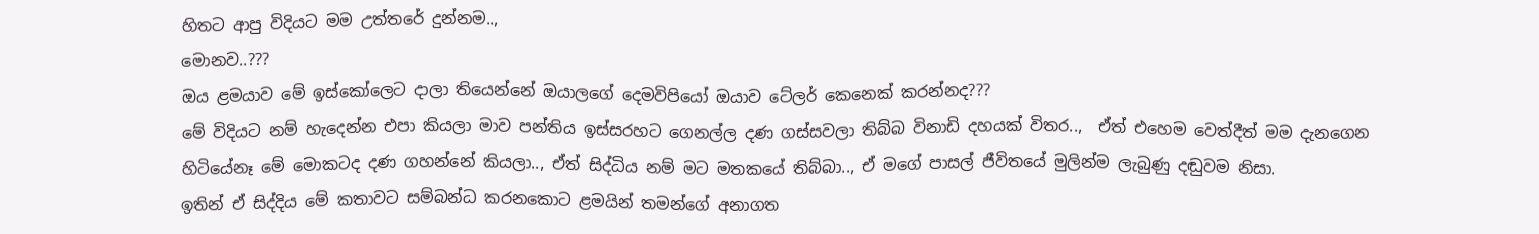හිතට ආපු විදියට මම උත්තරේ දුන්නම..,
මොනව..???
ඔය ළමයාව මේ ඉස්කෝලෙට දාලා තියෙන්නේ ඔයාලගේ දෙමවිපියෝ ඔයාව ටේල‍ර් කෙනෙක් කරන්නද???
මේ විදියට නම් හැදෙන්න එපා කියලා මාව පන්තිය ඉස්සරහට ගෙනල්ල දණ ගස්සවලා තිබ්බ විනාඩි දහයක් විතර..,  ඒත් එහෙම වෙත්දීත් මම දැනගෙන හිටියේනෑ මේ මොකටද දණ ගහන්නේ කියලා.., ඒත් සිද්ධිය නම් මට මතකයේ තිබ්බා.., ඒ මගේ පාසල් ජීවිතයේ මුලින්ම ලැබුණු දඬුවම නිසා.
ඉතින් ඒ සිද්දිය මේ කතාවට සම්බන්ධ කරනකොට ළමයින් තමන්ගේ අනාගත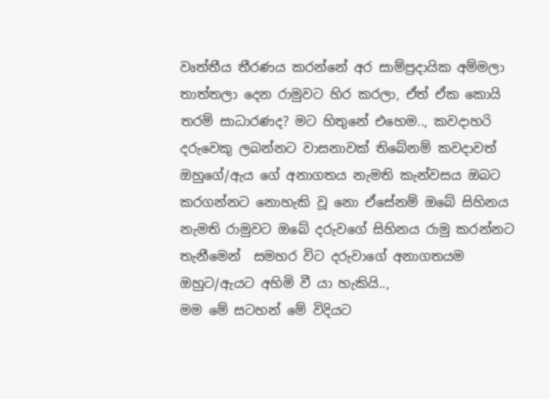වෘත්තීය තීරණය කරන්නේ අර සාම්ප්‍රදායික අම්මලා තාත්තලා දෙන රාමුවට හිර කරලා, ඒත් ඒක කොයි තරම් සාධාරණද? මට හිතුනේ එහෙම.., කවදාහරි දරුවෙකු ලබන්නට වාසනාවක් තිබේනම් කවදාවත් ඔහුගේ/ඇය ගේ අනාගතය නැමති කැන්වසය ඔබට කරගන්නට නොහැකි වූ නො ඒසේනම් ඔබේ සිහිනය නැමති රාමුවට ඔබේ දරුවගේ සිහිනය රාමු කරන්නට තැනීමෙන්  සමහර විට දරුවාගේ අනාගතයම ඔහුට/ඇයට අහිමි වී යා හැකියි..,
මම මේ සටහන් මේ විදියට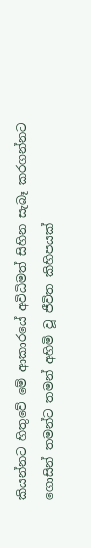කියන්නට හිතුවේ මේ ආකාරයේ අවිධිමත් සිහින සැබෑ කරගන්නට ගොසින් තමන්ට තමන් අහිමි වූ ජීවිත කිහිපයක්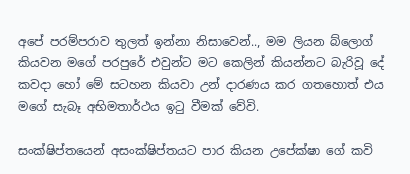අපේ පරම්පරාව තුලත් ඉන්නා නිසාවෙන්.., මම ලියන බ්ලොග් කියවන මගේ පරපුරේ එවුන්ට මට කෙලින් කියන්නට බැරිවූ දේ කවදා හෝ මේ සටහන කියවා උන් දාරණය කර ගතහොත් එය මගේ සැබෑ අභිමතාර්ථය ඉටු වීමක් වේවි.

සංක්ෂිප්තයෙන් අසංක්ෂිප්තයට පාර කියන උපේක්ෂා ගේ කවි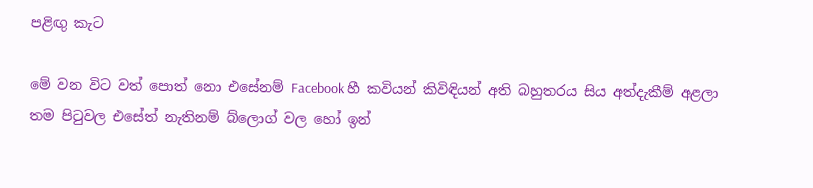පළිඟු කැට

මේ වන විට වත් පොත් නො එසේනම් Facebook හී කවියන් කිවිඳියන් අති බහුතරය සිය අත්දැකීම් අළලා තම පිටුවල එසේත් නැතිනම් බ්ලොග් වල හෝ ඉන්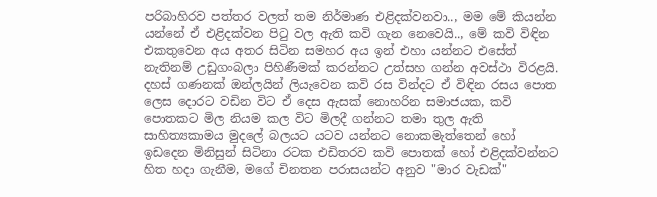පරිබාහිරව පත්තර වලත් තම නිර්මාණ එළිදක්වනවා.., මම මේ කියන්න යන්නේ ඒ එළිදක්වන පිටු වල ඇති කවි ගැන නෙවෙයි.., මේ කවි විඳින එකතුවෙන අය අතර සිටින සමහර අය ඉන් එහා යන්නට එසේත් නැතිනම් උඩුගංබලා පිහිණීමක් කරන්නට උත්සහ ගන්න අවස්ථා විරළයි. දහස් ගණනක් ඔන්ලයින් ලියැවෙන කවි රස වින්දට ඒ විඳින රසය පොත ලෙස දොරට වඩින විට ඒ දෙස ඇසක් නොහරින සමාජයක, කවි පොතකට මිල නියම කල විට මිලදී ගන්නට තමා තුල ඇති සාහිත්‍යකාමය මුදලේ බලයට යටව යන්නට නොකමැත්තෙන් හෝ ඉඩදෙන මිනිසුන් සිටිනා රටක එඩිතරව කවි පොතක් හෝ එළිදක්වන්නට හිත හදා ගැනීම, මගේ චිනතන පරාසයන්ට අනුව "මාර වැඩක්"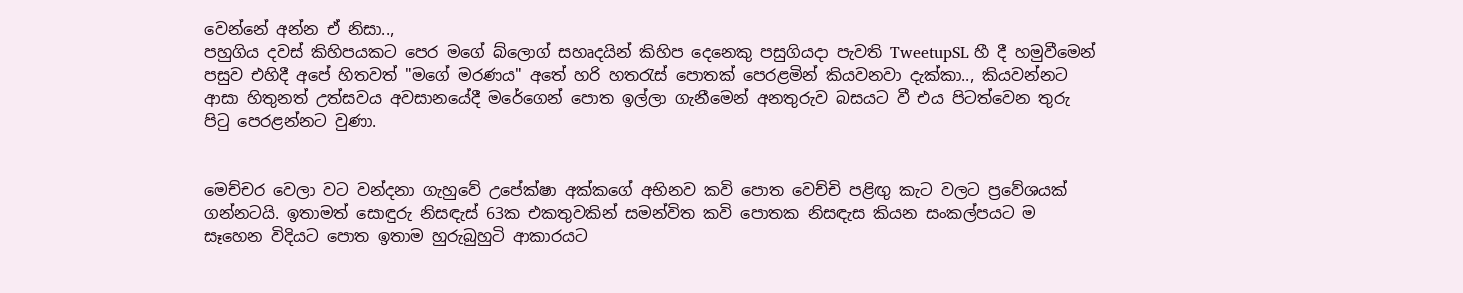වෙන්නේ අන්න ඒ නිසා..,
පහුගිය දවස් කිහිපයකට පෙර මගේ බ්ලොග් සහෘදයින් කිහිප දෙනෙකු පසුගියදා පැවති TweetupSL හී දී හමුවීමෙන් පසුව එහිදී අපේ හිතවත් "මගේ මරණය" අතේ හරි හතරැස් පොතක් පෙරළමින් කියවනවා දැක්කා.., කියවන්නට ආසා හිතුනත් උත්සවය අවසානයේදී මරේගෙන් පොත ඉල්ලා ගැනීමෙන් අනතුරුව බසයට වී එය පිටත්වෙන තුරු පිටු පෙරළන්නට වුණා.


මෙච්චර වෙලා වට වන්දනා ගැහුවේ උපේක්ෂා අක්කගේ අභිනව කවි පොත වෙච්චි පළිඟු කැට වලට ප්‍රවේශයක් ගන්නටයි. ඉතාමත් සොඳුරු නිසඳැස් 63ක එකතුවකින් සමන්විත කවි පොතක නිසඳැස කියන සංකල්පයට ම සෑහෙන විදියට පොත ඉතාම හුරුබුහුටි ආකාරයට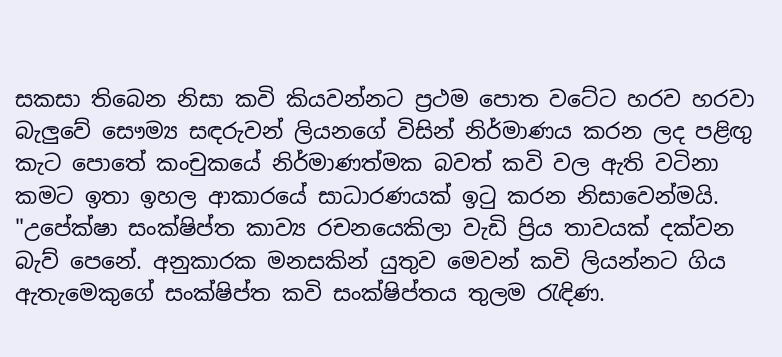සකසා තිබෙන නිසා කවි කියවන්නට ප්‍රථම පොත වටේට හරව හරවා බැලුවේ සෞම්‍ය සඳරුවන් ලියනගේ විසින් නිර්මාණය කරන ලද පළිඟු කැට පොතේ කංචුකයේ නිර්මාණත්මක බවත් කවි වල ඇති වටිනා කමට ඉතා ඉහල ආකාරයේ සාධාරණයක් ඉටු කරන නිසාවෙන්මයි.
"උපේක්ෂා සංක්ෂිප්ත කාව්‍ය රචනයෙකිලා වැඩි ප්‍රිය තාවයක් දක්වන බැව් පෙනේ. අනුකාරක මනසකින් යුතුව මෙවන් කවි ලියන්නට ගිය ඇතැමෙකුගේ සංක්ෂිප්ත කවි සංක්ෂිප්තය තුලම රැඳිණ.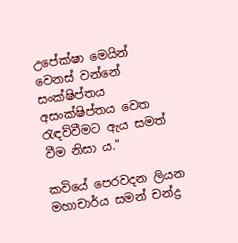උපේක්ෂා මෙයින් වෙනස් වන්නේ සංක්ෂිප්තය අසංක්ෂිප්තය වෙත රැඳව්වීමට ඇය සමත් වීම නිසා ය."

කවියේ පෙරවදන ලියන මහාචාර්ය සමන් චන්ද්‍ර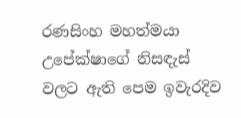රණසිංහ මහත්මයා උපේක්ෂාගේ නිසඳැස් වලට ඇති පෙම ඉවැරදිව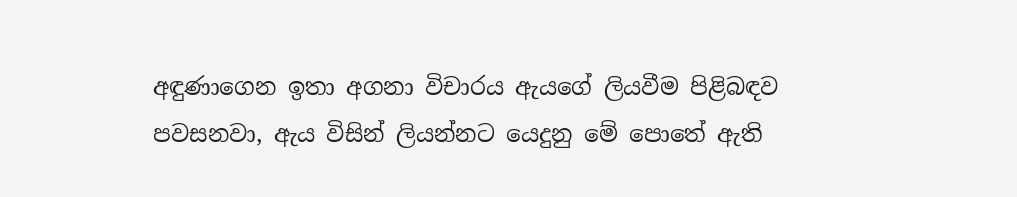අඳුණාගෙන ඉතා අගනා විචාරය ඇයගේ ලියවීම පිළිබඳව පවසනවා, ඇය විසින් ලියන්නට යෙදුනු මේ පොතේ ඇති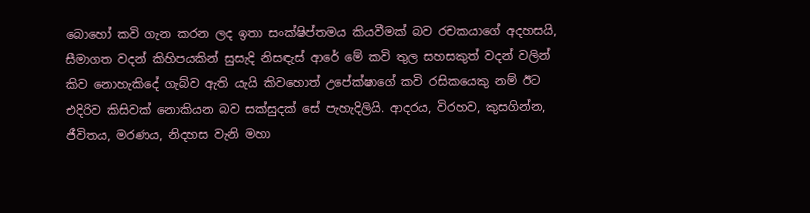බොහෝ කවි ගැන කරන ලද ඉතා සංක්ෂිප්තමය කියවීමක් බව රචකයාගේ අදහසයි, සීමාගත වදන් කිහිපයකින් සුසැදි නිසඳැස් ආරේ මේ කවි තුල සහසකුත් වදන් වලින් කිව නොහැකිදේ ගැබ්ව ඇති යැයි කිවහොත් උපේක්ෂාගේ කවි රසිකයෙකු නම් ඊට එදිරිව කිසිවක් නොකියන බව සක්සුදක් සේ පැහැදිලියි. ආදරය, විරහව, කුසගින්න, ජීවිතය, මරණය, නිදහස වැනි මහා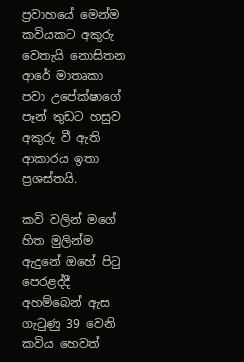ප්‍රවාහයේ මෙන්ම කවියකට අකුරු වෙතැයි නොසිතන ආරේ මාතෘකා පවා උපේක්ෂාගේ පෑන් තුඩට හසුව අකුරු වී ඇති ආකාරය ඉතා ප්‍රශස්තයි.

කවි වලින් මගේ හිත මුලින්ම ඇදුනේ ඔහේ පිටු පෙරළද්දී අහම්බෙන් ඇස ගැටුණු 39 වෙනි කවිය හෙවත්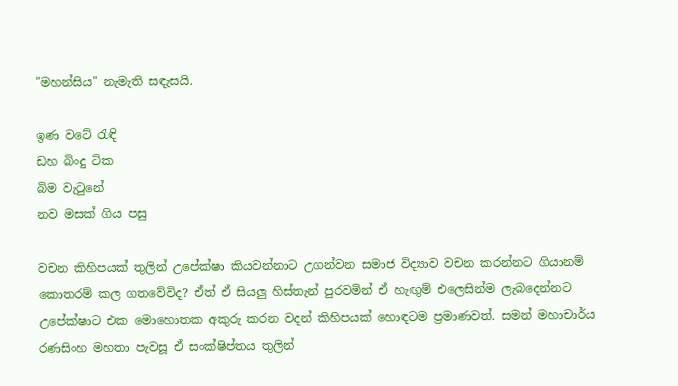"මහන්සිය" නැමැති සඳැසයි.

ඉණ වටේ රැඳි
ඩහ බිංදු ටික
බිම වැටුනේ
නව මසක් ගිය පසු

වචන කිහිපයක් තුලින් උපේක්ෂා කියවන්නාට උගන්වන සමාජ විද්‍යාව වචන කරන්නට ගියානම් කොතරම් කල ගතවේවිද? ඒත් ඒ සියලු හිස්තැන් පුරවමින් ඒ හැඟුම් එලෙසින්ම ලැබදෙන්නට උපේක්ෂාට එක මොහොතක අකුරු කරන වදන් කිහිපයක් හොඳටම ප්‍රමාණවත්. සමන් මහාචාර්ය රණසිංහ මහතා පැවසූ ඒ සංක්ෂිප්තය තුලින්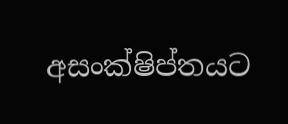අසංක්ෂිප්තයට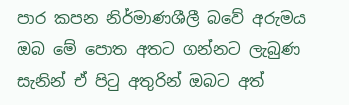පාර කපන නිර්මාණශීලී බවේ අරුමය ඔබ මේ පොත අතට ගන්නට ලැබුණ සැනින් ඒ පිටු අතුරින් ඔබට අත්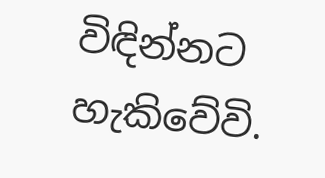විඳින්නට හැකිවේවි.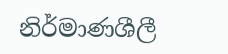නිර්මාණශීලී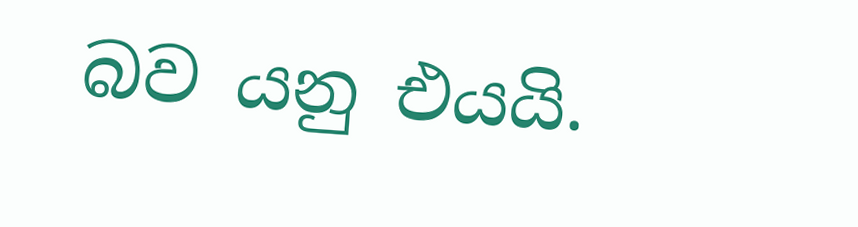බව යනු එයයි.